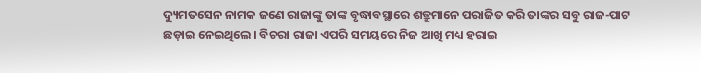ଦ୍ୟୁମତସେନ ନାମକ ଜଣେ ରାଜାଙ୍କୁ ତାଙ୍କ ବୃଦ୍ଧାବସ୍ଥାରେ ଶତ୍ରୁମାନେ ପରାଜିତ କରି ତାଙ୍କର ସବୁ ରାଜ-ପାଟ ଛଡ଼ାଇ ନେଇଥିଲେ। ବିଚରା ରାଜା ଏପରି ସମୟରେ ନିଜ ଆଖି ମଧ୍ୟ ହରାଇ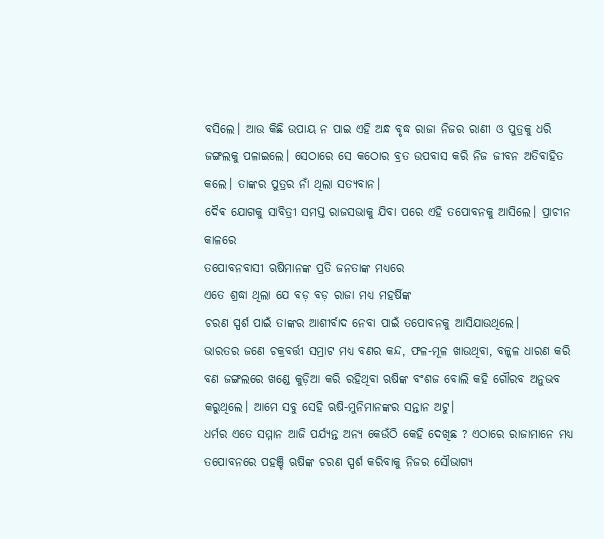ବସିଲେ। ଆଉ କିଛି ଉପାୟ ନ ପାଇ ଏହି ଅନ୍ଧ ବୃଦ୍ଧ ରାଜା ନିଜର ରାଣୀ ଓ ପୁତ୍ରକୁ ଧରି ଜଙ୍ଗଲକୁ ପଳାଇଲେ। ସେଠାରେ ସେ କଠୋର ବ୍ରତ ଉପବାସ କରି ନିଜ ଜୀବନ ଅତିବାହିତ କଲେ। ତାଙ୍କର ପୁତ୍ରର ନାଁ ଥିଲା ସତ୍ୟବାନ।
ଦୈଵ ଯୋଗକୁ ସାବିତ୍ରୀ ସମସ୍ତ ରାଜସଭାକୁ ଯିବା ପରେ ଏହି ତପୋବନକୁ ଆସିଲେ। ପ୍ରାଚୀନ କାଳରେ
ତପୋବନବାସୀ ଋଷିମାନଙ୍କ ପ୍ରତି ଜନତାଙ୍କ ମଧ୍ୟରେ
ଏତେ ଶ୍ରଦ୍ଧା ଥିଲା ଯେ ବଡ଼ ବଡ଼ ରାଜା ମଧ୍ୟ ମହର୍ଷିଙ୍କ
ଚରଣ ସ୍ପର୍ଶ ପାଇଁ ତାଙ୍କର ଆଶୀର୍ବାଦ ନେବା ପାଇଁ ତପୋବନକୁ ଆସିଯାଉଥିଲେ।
ଭାରତର ଜଣେ ଚକ୍ରବର୍ତ୍ତୀ ସମ୍ରାଟ ମଧ୍ୟ ବଣର କନ୍ଦ, ଫଳ-ମୂଳ ଖାଉଥିବା, ବଳ୍କଳ ଧାରଣ କରି ବଣ ଜଙ୍ଗଲରେ ଖଣ୍ଡେ କୁଡ଼ିଆ କରି ରହିଥିବା ଋଷିଙ୍କ ବଂଶଜ ବୋଲି କହି ଗୌରବ ଅନୁଭବ କରୁଥିଲେ। ଆମେ ସବୁ ସେହି ଋଷି-ମୁନିମାନଙ୍କର ସନ୍ତାନ ଅଟୁ।
ଧର୍ମର ଏତେ ସମ୍ମାନ ଆଜି ପର୍ଯ୍ୟନ୍ତ ଅନ୍ୟ କେଉଁଠି କେହି ଦେଖିଛ ? ଏଠାରେ ରାଜାମାନେ ମଧ୍ୟ ତପୋବନରେ ପହଞ୍ଚି ଋଷିଙ୍କ ଚରଣ ସ୍ପର୍ଶ କରିବାକୁ ନିଜର ସୌଭାଗ୍ୟ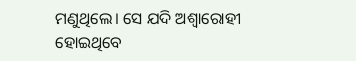ମଣୁଥିଲେ। ସେ ଯଦି ଅଶ୍ୱାରୋହୀ ହୋଇଥିବେ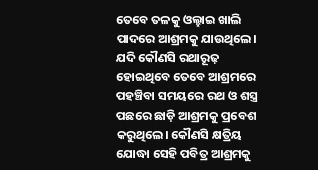ତେବେ ତଳକୁ ଓଲ୍ହାଇ ଖାଲି ପାଦରେ ଆଶ୍ରମକୁ ଯାଉଥିଲେ। ଯଦି କୌଣସି ରଥାରୂଢ଼ ହୋଇଥିବେ ତେବେ ଆଶ୍ରମରେ ପହଞ୍ଚିବା ସମୟରେ ରଥ ଓ ଶସ୍ତ୍ର ପଛରେ ଛାଡ଼ି ଆଶ୍ରମକୁ ପ୍ରବେଶ କରୁଥିଲେ। କୌଣସି କ୍ଷତ୍ରିୟ ଯୋଦ୍ଧା ସେହି ପବିତ୍ର ଆଶ୍ରମକୁ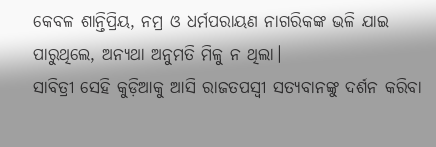କେବଳ ଶାନ୍ତିପ୍ରିୟ, ନମ୍ର ଓ ଧର୍ମପରାୟଣ ନାଗରିକଙ୍କ ଭଳି ଯାଇ ପାରୁଥିଲେ, ଅନ୍ୟଥା ଅନୁମତି ମିଳୁ ନ ଥିଲା।
ସାବିତ୍ରୀ ସେହି କୁଡ଼ିଆକୁ ଆସି ରାଜତପସ୍ୱୀ ସତ୍ୟବାନଙ୍କୁ ଦର୍ଶନ କରିବା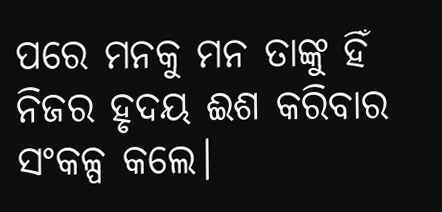ପରେ ମନକୁ ମନ ତାଙ୍କୁ ହିଁ ନିଜର ହୃଦୟ ଈଶ କରିବାର ସଂକଳ୍ପ କଲେ।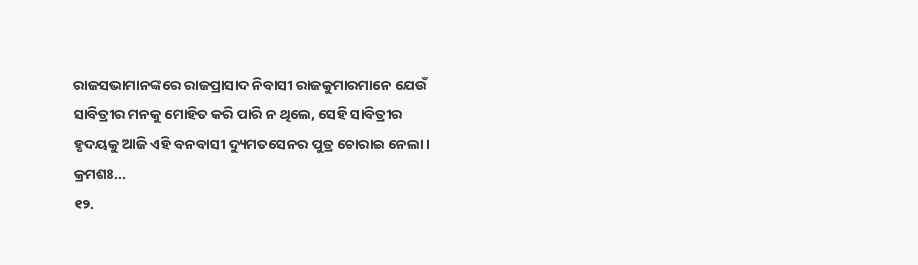ରାଜସଭାମାନଙ୍କରେ ରାଜପ୍ରାସାଦ ନିବାସୀ ରାଜକୁମାରମାନେ ଯେଉଁ ସାବିତ୍ରୀର ମନକୁ ମୋହିତ କରି ପାରି ନ ଥିଲେ, ସେହି ସାବିତ୍ରୀର ହୃଦୟକୁ ଆଜି ଏହି ବନବାସୀ ଦ୍ୟୁମତସେନର ପୁତ୍ର ଚୋରାଇ ନେଲା।
କ୍ରମଶଃ...
୧୨.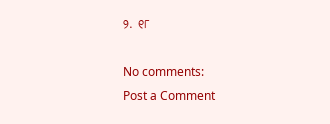୨. ୧୮

No comments:
Post a Comment